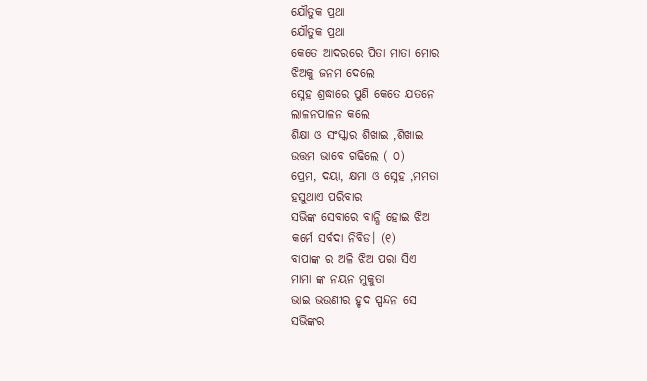ଯୌତୁକ ପ୍ରଥା
ଯୌତୁକ ପ୍ରଥା
କେତେ ଆଦରରେ ପିତା ମାତା ମୋର
ଝିଅକୁ ଜନମ ଦେଲେ
ସ୍ନେହ ଶ୍ରଦ୍ଧାରେ ପୁଣି କେତେ ଯତନେ
ଲାଳନପାଳନ କଲେ
ଶିକ୍ଷା ଓ ସଂସ୍କାର ଶିଖାଇ ,ଶିଖାଇ
ଉତ୍ତମ ଭାବେ ଗଢିଲେ ( ୦)
ପ୍ରେମ, ଦୟା, କ୍ଷମା ଓ ସ୍ନେହ ,ମମତା
ହସୁଥାଏ ପରିବାର
ସଭିଙ୍କ ସେବାରେ ବାନ୍ଧି ହୋଇ ଝିଅ
କର୍ମେ ସର୍ବଦା ନିବିଡ। (୧)
ବାପାଙ୍କ ର ଅଳି ଝିଅ ପରା ସିଏ
ମାମା ଙ୍କ ନୟନ ମୁକୁତା
ଭାଇ ଭଉଣୀର ହୃଦ ସ୍ପନ୍ଦନ ସେ
ସଭିଙ୍କର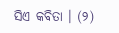ସିଏ କବିତା । (୨)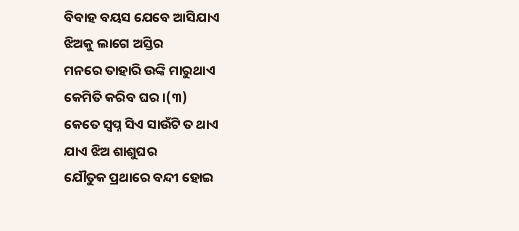ବିବାହ ବୟସ ଯେବେ ଆସିଯାଏ
ଝିଅକୁ ଲାଗେ ଅସ୍ତିର
ମନରେ ତାହାରି ଉଙ୍କି ମାରୁଥାଏ
କେମିତି କରିବ ଘର ।(୩)
କେତେ ସ୍ଵପ୍ନ ସିଏ ସାଉଁଟି ତ ଥାଏ
ଯାଏ ଝିଅ ଶାଶୁଘର
ଯୌତୁକ ପ୍ରଥାରେ ବନ୍ଦୀ ହୋଇ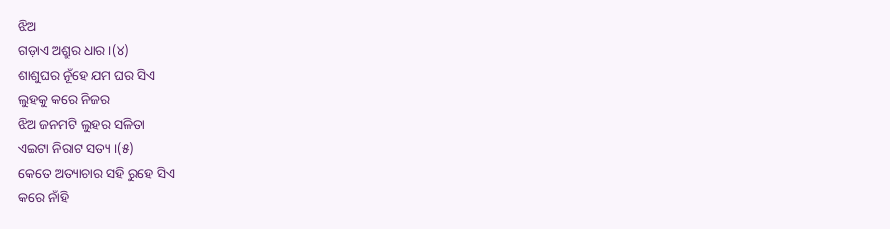ଝିଅ
ଗଡ଼ାଏ ଅଶ୍ରୁର ଧାର ।(୪)
ଶାଶୁଘର ନୂଁହେ ଯମ ଘର ସିଏ
ଲୁହକୁ କରେ ନିଜର
ଝିଅ ଜନମଟି ଲୁହର ସଳିତା
ଏଇଟା ନିରାଟ ସତ୍ୟ ।(୫)
କେତେ ଅତ୍ୟାଚାର ସହି ରୁହେ ସିଏ
କରେ ନାଁହି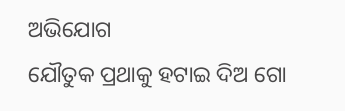ଅଭିଯୋଗ
ଯୌତୁକ ପ୍ରଥାକୁ ହଟାଇ ଦିଅ ଗୋ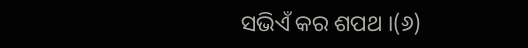ସଭିଏଁ କର ଶପଥ ।(୬)